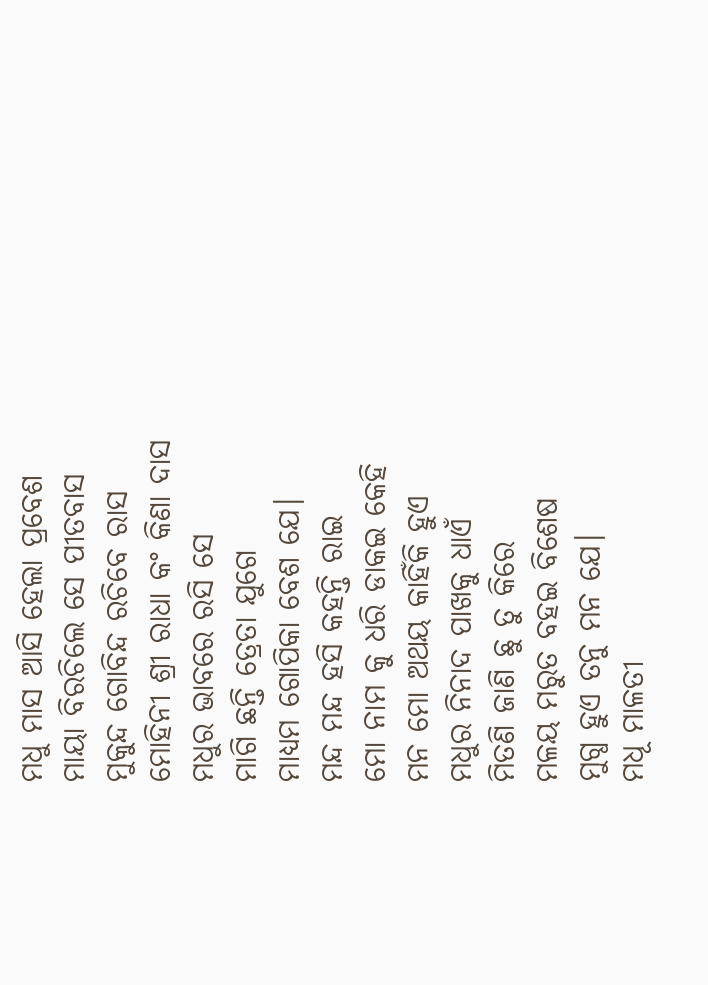ମଧୁ ମାସ ଆସି ହେଲା ପ୍ରବେଶ
ମାୟା ବିରଚିଲେ ସେ ପୀତବାସ
ମୁକୁନ୍ଦ ଗୋବିନ୍ଦ ରଚିବେ ରାସ
ମୋହିନୀ ଶ୍ରୀ ରାଧା କଂ କିଣା ଦାସ
ମଧୁର ଭାବରେ ରସି ସେ
ମାଗି ଛନ୍ତି ତ୍ରେତା ଯୁଗେ
ମାଧ୍ଯମ ଗୋପିକା ବେଶ ଯେ।
ମନ୍ଦ ମନ୍ଦ ହସି କହନ୍ତି ରାଇ
ମୋ ନାମ କୁ ଧରି ଡାକଇ କେହି
ମନ ମୋ ଅଥୟ କାହିଁକି ହୁଏ
ମଧୁର ନିନାଦ ପାଖକୁ ଧାଏଁ
ମିତଣି ଜାଣି ଛୁ ତୁ କିରେ
ମଳୟ ମରୁତ ବହଇ ବିଶେଷ
ମୁଗ୍ଧ ହୁଏ ତନୁ ମନ ଯେ।
ମଧୂ ମାଳତୀ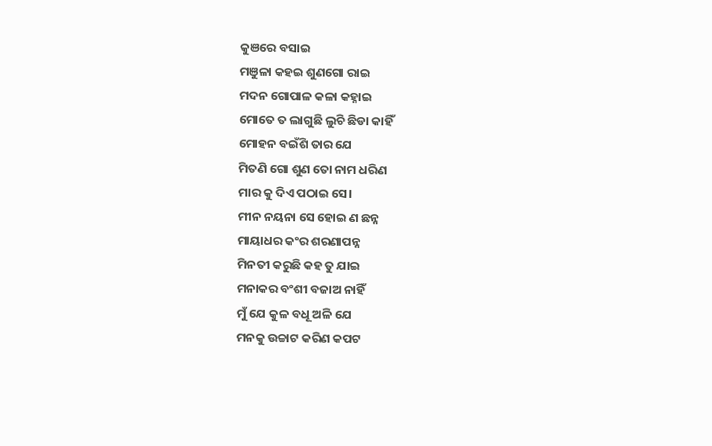କୁଞରେ ବସାଇ
ମଞୁଳା କହଇ ଶୁଣଗୋ ରାଇ
ମଦନ ଗୋପାଳ କଳା କହ୍ନାଇ
ମୋତେ ତ ଲାଗୁଛି ଲୁଚି ଛିଡା କାହିଁ
ମୋହନ ବଇଁଶି ତାର ଯେ
ମିତଣି ଗୋ ଶୁଣ ତୋ ନାମ ଧରିଣ
ମାର କୁ ଦିଏ ପଠାଇ ସେ।
ମୀନ ନୟନା ସେ ହୋଇ ଣ ଛନ୍ନ
ମାୟାଧର କଂର ଶରଣାପନ୍ନ
ମିନତୀ କରୁଛି କହ ତୁ ଯାଇ
ମନାକର ବଂଶୀ ବଜାଅ ନାହିଁ
ମୁଁ ଯେ କୁଳ ବଧୂ ଅଳି ଯେ
ମନକୁ ଉଚ୍ଚାଟ କରିଣ କପଟ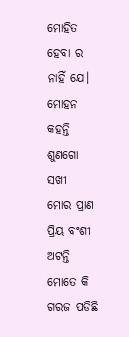ମୋହିତ ହେବା ର ନାହିଁ ଯେ।
ମୋହନ କହନ୍ତି ଶୁଣଗୋ ସଖୀ
ମୋର ପ୍ରାଣ ପ୍ରିୟ ବଂଶୀ ଅଟନ୍ତି
ମୋତେ କି ଗରଜ ପଡିଛି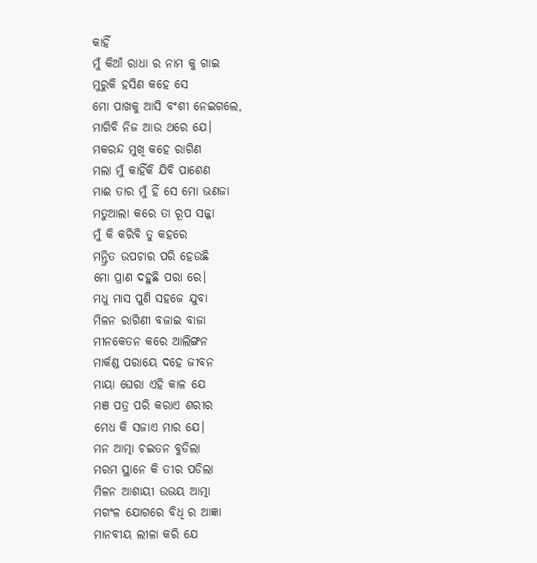କାହିଁ
ମୁଁ କିଆଁ ରାଧା ର ନାମ କୁ ଗାଇ
ମୁରୁକି ହସିଣ କହେ ସେ
ମୋ ପାଖକୁ ଆସି ବଂଶୀ ନେଇଗଲେ,
ମାଗିବି ନିଜ ଆଉ ଥରେ ଯେ।
ମକରନ୍ଦ ମୁଖି କହେ ରାଗିଣ
ମଲା ମୁଁ କାହିଁକି ଯିବି ପାଶେଣ
ମାଈ ତାର ମୁଁ ହିଁ ସେ ମୋ ଭଣଜା
ମତୁଆଲା କରେ ତା ରୂପ ସଜ୍ଜା
ମୁଁ କି କରିବି ତୁ କହରେ
ମନ୍ତ୍ରିତ ଉପଚାର ପରି ହେଉଛି
ମୋ ପ୍ରାଣ ଦହୁଛି ପରା ରେ।
ମଧୁ ମାସ ପୁଣି ସହଜେ ଯୁବା
ମିଳନ ରାଗିଣୀ ବଜାଇ ବାଜା
ମୀନକେତନ କରେ ଆଲିଙ୍ଗନ
ମାର୍କଣ୍ଡ ପରାୟେ ଦହେ ଜୀବନ
ମାୟା ଘେରା ଏହି କାଳ ଯେ
ମଞ ପତ୍ର ପରି କରାଏ ଶରୀର
ମେଧ କି ସଜାଏ ମାର ଯେ।
ମନ ଆତ୍ମା ଚଇତନ ବୁଡିଲା
ମରମ ସ୍ଥାନେ କି ତୀର ପଡିଲା
ମିଳନ ଆଶାୟୀ ଉଭୟ ଆତ୍ମା
ମଗଂଳ ଯୋଗରେ ବିଧି ର ଆଜ୍ଞା
ମାନବୀୟ ଲୀଳା କରି ଯେ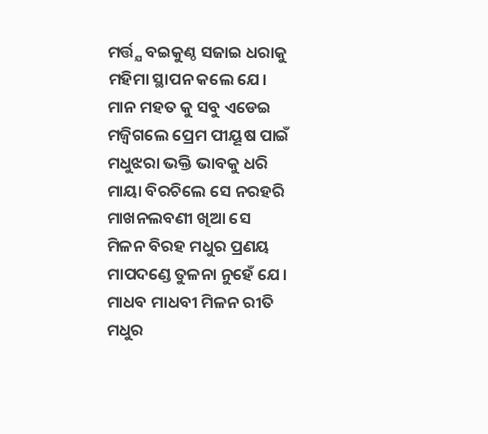ମର୍ତ୍ତ୍ଯ ବଇକୁଣ୍ଠ ସଜାଇ ଧରାକୁ
ମହିମା ସ୍ଥାପନ କଲେ ଯେ।
ମାନ ମହତ କୁ ସବୁ ଏଡେଇ
ମଜ୍ବିଗଲେ ପ୍ରେମ ପୀୟୂଷ ପାଇଁ
ମଧୁଝରା ଭକ୍ତି ଭାବକୁ ଧରି
ମାୟା ବିରଚିଲେ ସେ ନରହରି
ମାଖନଲବଣୀ ଖିଆ ସେ
ମିଳନ ବିରହ ମଧୁର ପ୍ରଣୟ
ମାପଦଣ୍ଡେ ତୁଳନା ନୁହେଁ ଯେ।
ମାଧବ ମାଧବୀ ମିଳନ ରୀତି
ମଧୁର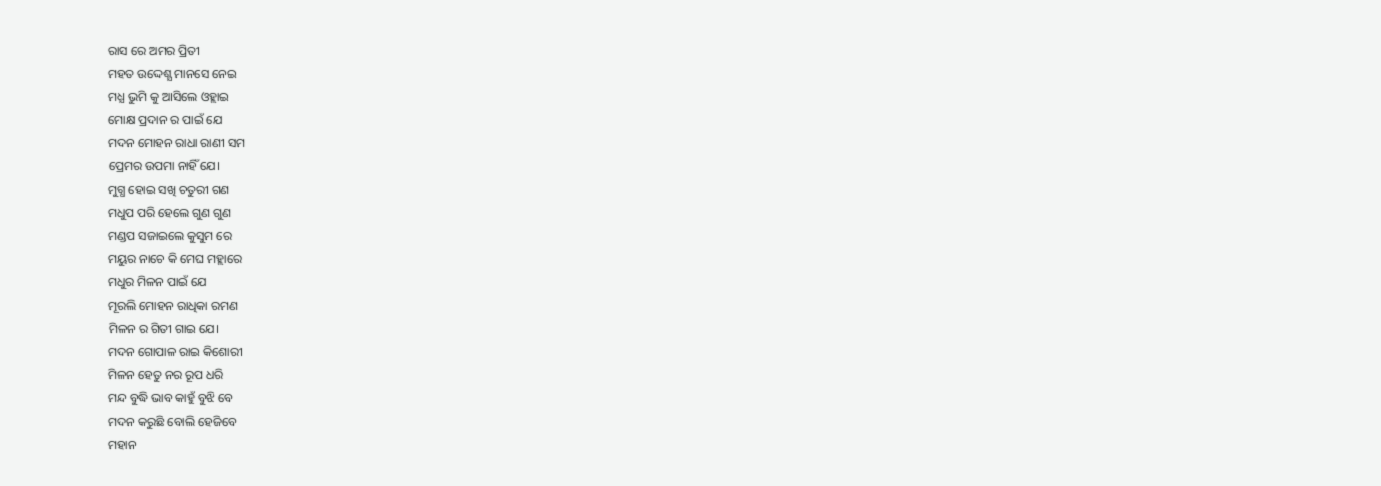ରାସ ରେ ଅମର ପ୍ରିତୀ
ମହତ ଉଦ୍ଦେଶ୍ଯ ମାନସେ ନେଇ
ମଧ୍ଯ ଭୁମି କୁ ଆସିଲେ ଓହ୍ଲାଇ
ମୋକ୍ଷ ପ୍ରଦାନ ର ପାଇଁ ଯେ
ମଦନ ମୋହନ ରାଧା ରାଣୀ ସମ
ପ୍ରେମର ଉପମା ନାହିଁ ଯେ।
ମୁଗ୍ଧ ହୋଇ ସଖି ଚତୁରୀ ଗଣ
ମଧୁପ ପରି ହେଲେ ଗୁଣ ଗୁଣ
ମଣ୍ଡପ ସଜାଇଲେ କୁସୁମ ରେ
ମୟୁର ନାଚେ କି ମେଘ ମହ୍ଲାରେ
ମଧୁର ମିଳନ ପାଇଁ ଯେ
ମୂରଲି ମୋହନ ରାଧିକା ରମଣ
ମିଳନ ର ଗିତୀ ଗାଇ ଯେ।
ମଦନ ଗୋପାଳ ରାଇ କିଶୋରୀ
ମିଳନ ହେତୁ ନର ରୂପ ଧରି
ମନ୍ଦ ବୁଦ୍ଧି ଭାବ କାହୁଁ ବୁଝି ବେ
ମଦନ କରୁଛି ବୋଲି ହେଜିବେ
ମହାନ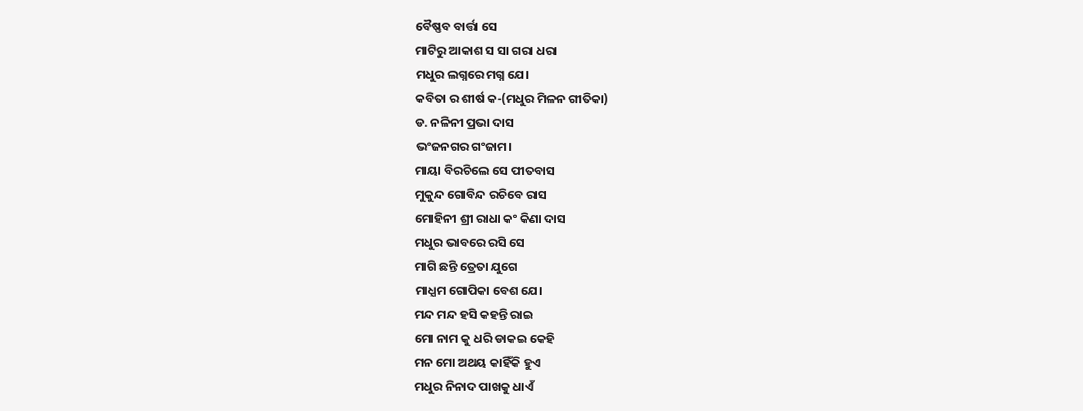ବୈଷ୍ଣବ ବାର୍ତ୍ତା ସେ
ମାଟିରୁ ଆକାଶ ସ ସା ଗରା ଧରା
ମଧୁର ଲଗ୍ନରେ ମଗ୍ନ ଯେ।
କବିତା ର ଶୀର୍ଷ କ-(ମଧୁର ମିଳନ ଗୀତିକା)
ଡ. ନଳିନୀ ପ୍ରଭା ଦାସ
ଭଂଜନଗର ଗଂଜାମ।
ମାୟା ବିରଚିଲେ ସେ ପୀତବାସ
ମୁକୁନ୍ଦ ଗୋବିନ୍ଦ ରଚିବେ ରାସ
ମୋହିନୀ ଶ୍ରୀ ରାଧା କଂ କିଣା ଦାସ
ମଧୁର ଭାବରେ ରସି ସେ
ମାଗି ଛନ୍ତି ତ୍ରେତା ଯୁଗେ
ମାଧ୍ଯମ ଗୋପିକା ବେଶ ଯେ।
ମନ୍ଦ ମନ୍ଦ ହସି କହନ୍ତି ରାଇ
ମୋ ନାମ କୁ ଧରି ଡାକଇ କେହି
ମନ ମୋ ଅଥୟ କାହିଁକି ହୁଏ
ମଧୁର ନିନାଦ ପାଖକୁ ଧାଏଁ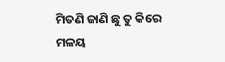ମିତଣି ଜାଣି ଛୁ ତୁ କିରେ
ମଳୟ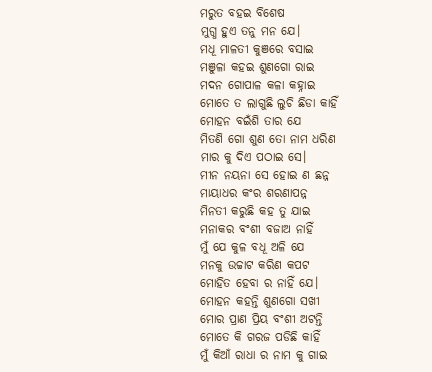ମରୁତ ବହଇ ବିଶେଷ
ମୁଗ୍ଧ ହୁଏ ତନୁ ମନ ଯେ।
ମଧୂ ମାଳତୀ କୁଞରେ ବସାଇ
ମଞୁଳା କହଇ ଶୁଣଗୋ ରାଇ
ମଦନ ଗୋପାଳ କଳା କହ୍ନାଇ
ମୋତେ ତ ଲାଗୁଛି ଲୁଚି ଛିଡା କାହିଁ
ମୋହନ ବଇଁଶି ତାର ଯେ
ମିତଣି ଗୋ ଶୁଣ ତୋ ନାମ ଧରିଣ
ମାର କୁ ଦିଏ ପଠାଇ ସେ।
ମୀନ ନୟନା ସେ ହୋଇ ଣ ଛନ୍ନ
ମାୟାଧର କଂର ଶରଣାପନ୍ନ
ମିନତୀ କରୁଛି କହ ତୁ ଯାଇ
ମନାକର ବଂଶୀ ବଜାଅ ନାହିଁ
ମୁଁ ଯେ କୁଳ ବଧୂ ଅଳି ଯେ
ମନକୁ ଉଚ୍ଚାଟ କରିଣ କପଟ
ମୋହିତ ହେବା ର ନାହିଁ ଯେ।
ମୋହନ କହନ୍ତି ଶୁଣଗୋ ସଖୀ
ମୋର ପ୍ରାଣ ପ୍ରିୟ ବଂଶୀ ଅଟନ୍ତି
ମୋତେ କି ଗରଜ ପଡିଛି କାହିଁ
ମୁଁ କିଆଁ ରାଧା ର ନାମ କୁ ଗାଇ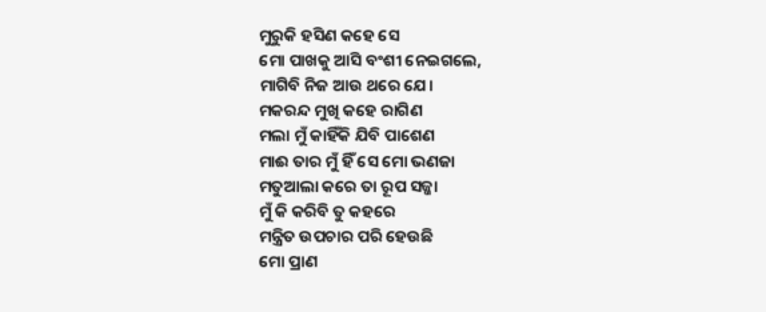ମୁରୁକି ହସିଣ କହେ ସେ
ମୋ ପାଖକୁ ଆସି ବଂଶୀ ନେଇଗଲେ,
ମାଗିବି ନିଜ ଆଉ ଥରେ ଯେ।
ମକରନ୍ଦ ମୁଖି କହେ ରାଗିଣ
ମଲା ମୁଁ କାହିଁକି ଯିବି ପାଶେଣ
ମାଈ ତାର ମୁଁ ହିଁ ସେ ମୋ ଭଣଜା
ମତୁଆଲା କରେ ତା ରୂପ ସଜ୍ଜା
ମୁଁ କି କରିବି ତୁ କହରେ
ମନ୍ତ୍ରିତ ଉପଚାର ପରି ହେଉଛି
ମୋ ପ୍ରାଣ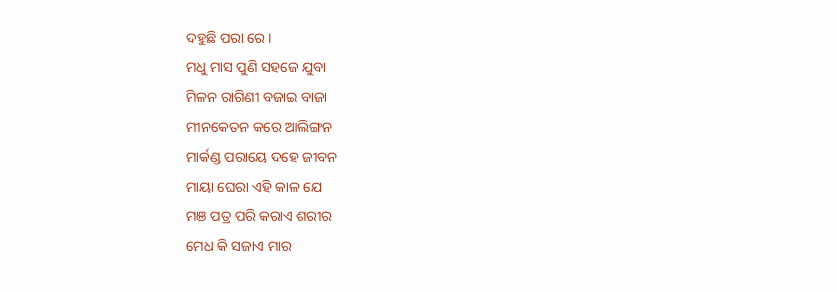ଦହୁଛି ପରା ରେ।
ମଧୁ ମାସ ପୁଣି ସହଜେ ଯୁବା
ମିଳନ ରାଗିଣୀ ବଜାଇ ବାଜା
ମୀନକେତନ କରେ ଆଲିଙ୍ଗନ
ମାର୍କଣ୍ଡ ପରାୟେ ଦହେ ଜୀବନ
ମାୟା ଘେରା ଏହି କାଳ ଯେ
ମଞ ପତ୍ର ପରି କରାଏ ଶରୀର
ମେଧ କି ସଜାଏ ମାର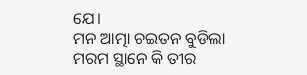ଯେ।
ମନ ଆତ୍ମା ଚଇତନ ବୁଡିଲା
ମରମ ସ୍ଥାନେ କି ତୀର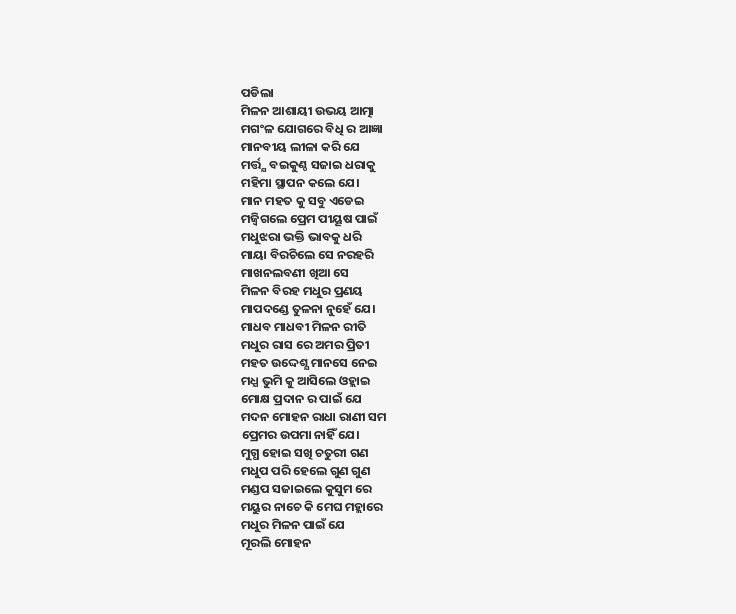ପଡିଲା
ମିଳନ ଆଶାୟୀ ଉଭୟ ଆତ୍ମା
ମଗଂଳ ଯୋଗରେ ବିଧି ର ଆଜ୍ଞା
ମାନବୀୟ ଲୀଳା କରି ଯେ
ମର୍ତ୍ତ୍ଯ ବଇକୁଣ୍ଠ ସଜାଇ ଧରାକୁ
ମହିମା ସ୍ଥାପନ କଲେ ଯେ।
ମାନ ମହତ କୁ ସବୁ ଏଡେଇ
ମଜ୍ବିଗଲେ ପ୍ରେମ ପୀୟୂଷ ପାଇଁ
ମଧୁଝରା ଭକ୍ତି ଭାବକୁ ଧରି
ମାୟା ବିରଚିଲେ ସେ ନରହରି
ମାଖନଲବଣୀ ଖିଆ ସେ
ମିଳନ ବିରହ ମଧୁର ପ୍ରଣୟ
ମାପଦଣ୍ଡେ ତୁଳନା ନୁହେଁ ଯେ।
ମାଧବ ମାଧବୀ ମିଳନ ରୀତି
ମଧୁର ରାସ ରେ ଅମର ପ୍ରିତୀ
ମହତ ଉଦ୍ଦେଶ୍ଯ ମାନସେ ନେଇ
ମଧ୍ଯ ଭୁମି କୁ ଆସିଲେ ଓହ୍ଲାଇ
ମୋକ୍ଷ ପ୍ରଦାନ ର ପାଇଁ ଯେ
ମଦନ ମୋହନ ରାଧା ରାଣୀ ସମ
ପ୍ରେମର ଉପମା ନାହିଁ ଯେ।
ମୁଗ୍ଧ ହୋଇ ସଖି ଚତୁରୀ ଗଣ
ମଧୁପ ପରି ହେଲେ ଗୁଣ ଗୁଣ
ମଣ୍ଡପ ସଜାଇଲେ କୁସୁମ ରେ
ମୟୁର ନାଚେ କି ମେଘ ମହ୍ଲାରେ
ମଧୁର ମିଳନ ପାଇଁ ଯେ
ମୂରଲି ମୋହନ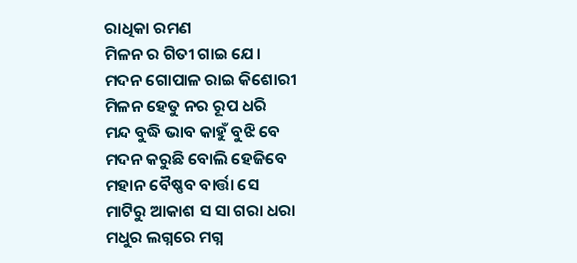ରାଧିକା ରମଣ
ମିଳନ ର ଗିତୀ ଗାଇ ଯେ।
ମଦନ ଗୋପାଳ ରାଇ କିଶୋରୀ
ମିଳନ ହେତୁ ନର ରୂପ ଧରି
ମନ୍ଦ ବୁଦ୍ଧି ଭାବ କାହୁଁ ବୁଝି ବେ
ମଦନ କରୁଛି ବୋଲି ହେଜିବେ
ମହାନ ବୈଷ୍ଣବ ବାର୍ତ୍ତା ସେ
ମାଟିରୁ ଆକାଶ ସ ସା ଗରା ଧରା
ମଧୁର ଲଗ୍ନରେ ମଗ୍ନ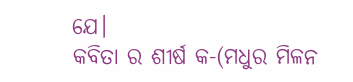ଯେ।
କବିତା ର ଶୀର୍ଷ କ-(ମଧୁର ମିଳନ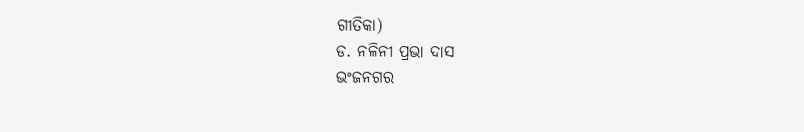ଗୀତିକା)
ଡ. ନଳିନୀ ପ୍ରଭା ଦାସ
ଭଂଜନଗର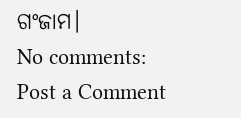ଗଂଜାମ।
No comments:
Post a Comment